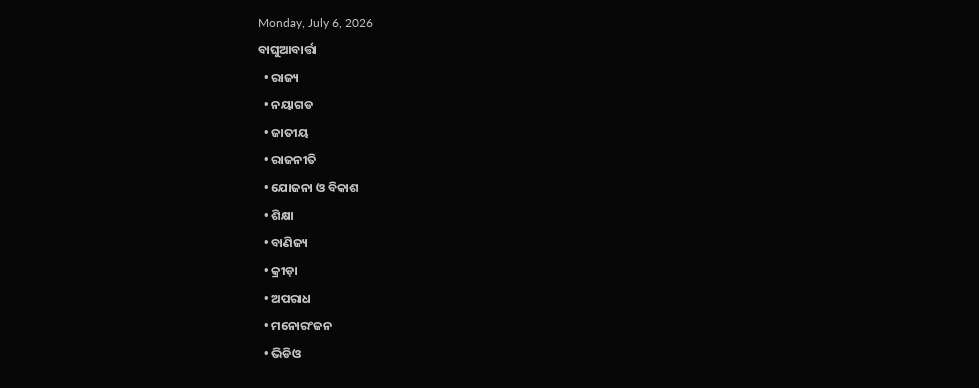Monday, July 6, 2026
ବାଘୁଆବାର୍ତ୍ତା
  • ରାଜ୍ୟ
  • ନୟାଗଡ
  • ଜାତୀୟ
  • ରାଜନୀତି
  • ଯୋଜନା ଓ ବିକାଶ
  • ଶିକ୍ଷା
  • ବାଣିଜ୍ୟ
  • କ୍ରୀଡ଼ା
  • ଅପରାଧ
  • ମନୋରଂଜନ
  • ଭିଡିଓ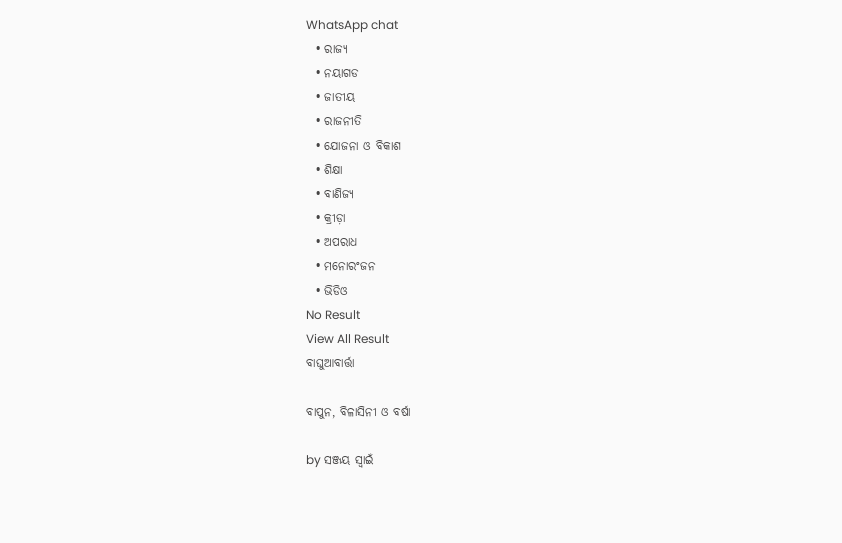WhatsApp chat
  • ରାଜ୍ୟ
  • ନୟାଗଡ
  • ଜାତୀୟ
  • ରାଜନୀତି
  • ଯୋଜନା ଓ ବିକାଶ
  • ଶିକ୍ଷା
  • ବାଣିଜ୍ୟ
  • କ୍ରୀଡ଼ା
  • ଅପରାଧ
  • ମନୋରଂଜନ
  • ଭିଡିଓ
No Result
View All Result
ବାଘୁଆବାର୍ତ୍ତା

ବାପୁନ, ବିଳାସିନୀ ଓ ବର୍ଷା

by ସଞ୍ଜୟ ସ୍ୱାଇଁ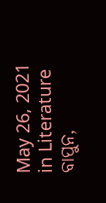May 26, 2021
in Literature
ବାପୁନ,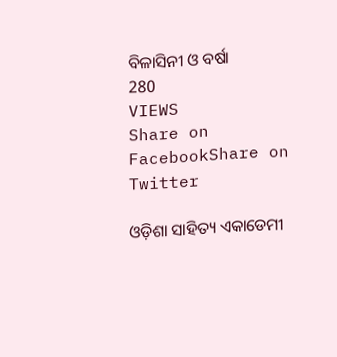ବିଳାସିନୀ ଓ ବର୍ଷା
280
VIEWS
Share on FacebookShare on Twitter

ଓଡ଼ିଶା ସାହିତ୍ୟ ଏକାଡେମୀ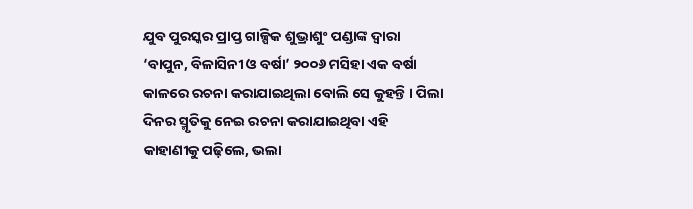ଯୁବ ପୁରସ୍କର ପ୍ରାପ୍ତ ଗାଳ୍ପିକ ଶୁଭ୍ରାଶୁଂ ପଣ୍ଡାଙ୍କ ଦ୍ୱାରା ‘ବାପୁନ, ବିଳାସିନୀ ଓ ବର୍ଷା’ ୨୦୦୬ ମସିହା ଏକ ବର୍ଷା କାଳରେ ରଚନା କରାଯାଇଥିଲା ବୋଲି ସେ କୁହନ୍ତି । ପିଲା ଦିନର ସ୍ମୃତିକୁ ନେଇ ରଚନା କରାଯାଇଥିବା ଏହି କାହାଣୀକୁ ପଢ଼ିଲେ, ଭଲା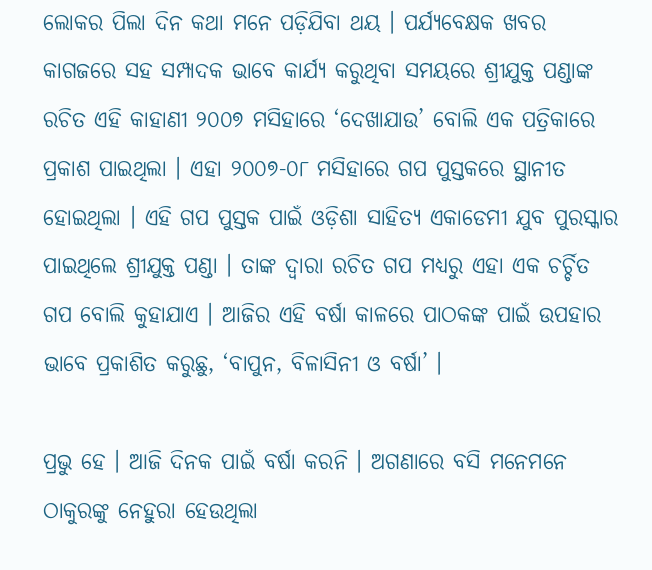ଲୋକର ପିଲା ଦିନ କଥା ମନେ ପଡ଼ିଯିବା ଥୟ । ପର୍ଯ୍ୟବେକ୍ଷକ ଖବର କାଗଜରେ ସହ ସମ୍ପାଦକ ଭାବେ କାର୍ଯ୍ୟ କରୁଥିବା ସମୟରେ ଶ୍ରୀଯୁକ୍ତ ପଣ୍ଡାଙ୍କ ରଚିତ ଏହି କାହାଣୀ ୨୦୦୭ ମସିହାରେ ‘ଦେଖାଯାଉ’ ବୋଲି ଏକ ପତ୍ରିକାରେ ପ୍ରକାଶ ପାଇଥିଲା । ଏହା ୨୦୦୭-୦୮ ମସିହାରେ ଗପ ପୁସ୍ତକରେ ସ୍ଥାନୀତ ହୋଇଥିଲା । ଏହି ଗପ ପୁସ୍ତକ ପାଇଁ ଓଡ଼ିଶା ସାହିତ୍ୟ ଏକାଡେମୀ ଯୁବ ପୁରସ୍କାର ପାଇଥିଲେ ଶ୍ରୀଯୁକ୍ତ ପଣ୍ଡା । ତାଙ୍କ ଦ୍ୱାରା ରଚିତ ଗପ ମଧ୍ୟରୁ ଏହା ଏକ ଚର୍ଚ୍ଚିତ ଗପ ବୋଲି କୁହାଯାଏ । ଆଜିର ଏହି ବର୍ଷା କାଳରେ ପାଠକଙ୍କ ପାଇଁ ଉପହାର ଭାବେ ପ୍ରକାଶିତ କରୁଛୁ, ‘ବାପୁନ, ବିଳାସିନୀ ଓ ବର୍ଷା’ ।

ପ୍ରଭୁ ହେ । ଆଜି ଦିନକ ପାଇଁ ବର୍ଷା କରନି । ଅଗଣାରେ ବସି ମନେମନେ ଠାକୁରଙ୍କୁ ନେହୁରା ହେଉଥିଲା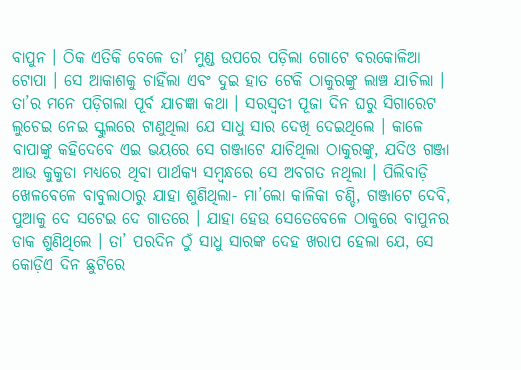ବାପୁନ । ଠିକ ଏତିକି ବେଳେ ତା’ ମୁଣ୍ଡ ଉପରେ ପଡ଼ିଲା ଗୋଟେ ବରକୋଳିଆ ଟୋପା । ସେ ଆକାଶକୁ ଚାହିଁଲା ଏବଂ ଦୁଇ ହାତ ଟେକି ଠାକୁରଙ୍କୁ ଲାଞ୍ଚ ଯାଚିଲା । ତା’ର ମନେ ପଡ଼ିଗଲା ପୂର୍ବ ଯାଚଜ୍ଞା କଥା । ସରସ୍ୱତୀ ପୂଜା ଦିନ ଘରୁ ସିଗାରେଟ ଲୁଚେଇ ନେଇ ସ୍କୁଲରେ ଟାଣୁଥିଲା ଯେ ସାଧୁ ସାର ଦେଖି ଦେଇଥିଲେ । କାଳେ ବାପାଙ୍କୁ କହିଦେବେ ଏଇ ଭୟରେ ସେ ଗଞ୍ଜାଟେ ଯାଚିଥିଲା ଠାକୁରଙ୍କୁ, ଯଦିଓ ଗଞ୍ଜା ଆଉ କୁକୁଡା ମଧ୍ୟରେ ଥିବା ପାର୍ଥକ୍ୟ ସମ୍ବନ୍ଧରେ ସେ ଅବଗତ ନଥିଲା । ପିଲିବାଡ଼ି ଖେଳବେଳେ ବାବୁଲାଠାରୁ ଯାହା ଶୁଣିଥିଲା- ମା’ଲୋ କାଳିକା ଚଣ୍ଡି, ଗଞ୍ଜାଟେ ଦେବି, ପୁଆକୁ ଦେ ସଟେଇ ଦେ ଗାତରେ । ଯାହା ହେଉ ସେତେବେଳେ ଠାକୁରେ ବାପୁନର ଡାକ ଶୁଣିଥିଲେ । ତା’ ପରଦିନ ଠୁଁ ସାଧୁ ସାରଙ୍କ ଦେହ ଖରାପ ହେଲା ଯେ, ସେ କୋଡ଼ିଏ ଦିନ ଛୁଟିରେ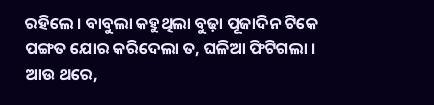ରହିଲେ । ବାବୁଲା କହୁଥିଲା ବୁଢ଼ା ପୂଜାଦିନ ଟିକେ ପଙ୍ଗତ ଯୋର କରିଦେଲା ତ, ଘଳିଆ ଫିଟିଗଲା । ଆଉ ଥରେ,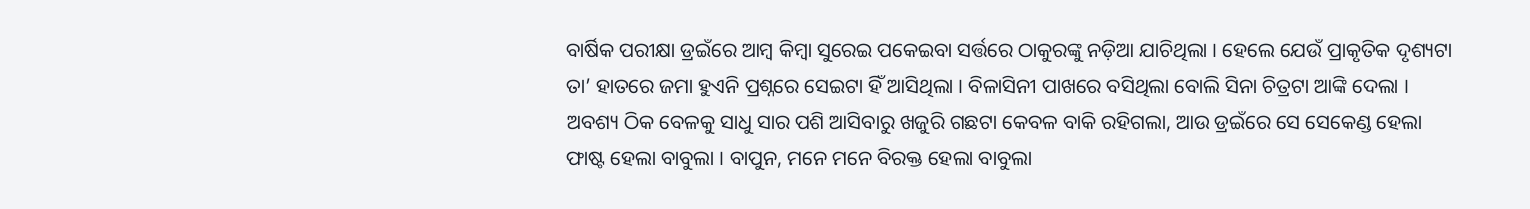ବାର୍ଷିକ ପରୀକ୍ଷା ଡ୍ରଇଁରେ ଆମ୍ବ କିମ୍ବା ସୁରେଇ ପକେଇବା ସର୍ତ୍ତରେ ଠାକୁରଙ୍କୁ ନଡ଼ିଆ ଯାଚିଥିଲା । ହେଲେ ଯେଉଁ ପ୍ରାକୃତିକ ଦୃଶ୍ୟଟା ତା’ ହାତରେ ଜମା ହୁଏନି ପ୍ରଶ୍ନରେ ସେଇଟା ହିଁ ଆସିଥିଲା । ବିଳାସିନୀ ପାଖରେ ବସିଥିଲା ବୋଲି ସିନା ଚିତ୍ରଟା ଆଙ୍କି ଦେଲା । ଅବଶ୍ୟ ଠିକ ବେଳକୁ ସାଧୁ ସାର ପଶି ଆସିବାରୁ ଖଜୁରି ଗଛଟା କେବଳ ବାକି ରହିଗଲା, ଆଉ ଡ୍ରଇଁରେ ସେ ସେକେଣ୍ଡ ହେଲା ଫାଷ୍ଟ ହେଲା ବାବୁଲା । ବାପୁନ, ମନେ ମନେ ବିରକ୍ତ ହେଲା ବାବୁଲା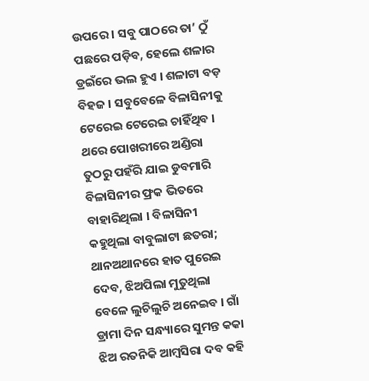ଉପରେ । ସବୁ ପାଠରେ ତା’ ଠୁଁ ପଛରେ ପଡ଼ିବ, ହେଲେ ଶଳାର ଡ୍ରଇଁରେ ଭଲ ହୁଏ । ଶଳାଟା ବଡ଼ ବିହଜ । ସବୁବେଳେ ବିଳାସିନୀକୁ ଟେରେଇ ଟେରେଇ ଚାହିଁଥିବ । ଥରେ ପୋଖରୀରେ ଅଣ୍ଡିରା ତୁଠରୁ ପହଁରି ଯାଇ ଡୁବମାରି ବିଳାସିନୀର ଫ୍ରକ ଭିତରେ ବାହାରିଥିଲା । ବିଳାସିନୀ କହୁଥିଲା ବାବୁଲାଟା ଛତରା; ଥାନଅଥାନରେ ହାତ ପୁରେଇ ଦେବ, ଝିଅପିଲା ମୁତୁଥିଲା ବେଳେ ଲୁଚିଲୁଚି ଅନେଇବ । ଗାଁ ଡ୍ରାମା ଦିନ ସନ୍ଧ୍ୟାରେ ସୁମନ୍ତ କକା ଝିଅ ରତନିକି ଆମ୍ବସିରା ଦବ କହି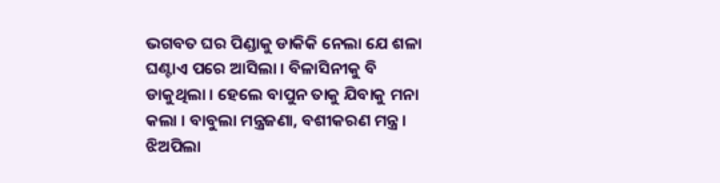ଭଗବତ ଘର ପିଣ୍ଡାକୁ ଡାକିକି ନେଲା ଯେ ଶଳା ଘଣ୍ଟାଏ ପରେ ଆସିଲା । ବିଳାସିନୀକୁ ବି ଡାକୁଥିଲା । ହେଲେ ବାପୁନ ତାକୁ ଯିବାକୁ ମନା କଲା । ବାବୁଲା ମନ୍ତ୍ରଜଣା, ବଶୀକରଣ ମନ୍ତ୍ର । ଝିଅପିଲା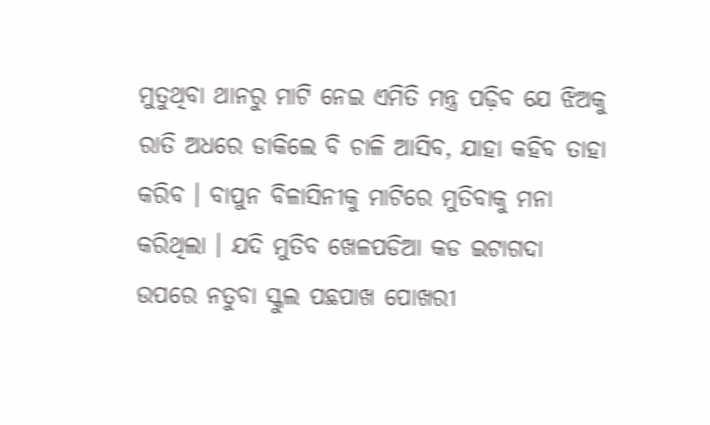ମୁତୁଥିବା ଥାନରୁ ମାଟି ନେଇ ଏମିତି ମନ୍ତ୍ର ପଢ଼ିବ ଯେ ଝିଅକୁ ରାତି ଅଧରେ ଡାକିଲେ ବି ଚାଳି ଆସିବ, ଯାହା କହିବ ତାହା କରିବ । ବାପୁନ ବିଳାସିନୀକୁ ମାଟିରେ ମୁତିବାକୁ ମନା କରିଥିଲା । ଯଦି ମୁତିବ ଖେଳପଡିଆ କଡ ଇଟାଗଦା ଉପରେ ନତୁବା ସ୍କୁଲ ପଛପାଖ ପୋଖରୀ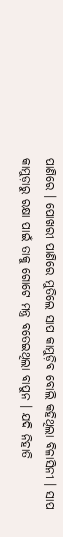ପାଣିରେ । ପୋଖରୀ ପାଣିରେ ମୁତିଲେ ସାପ କାମୁଡ଼ିବ ବୋଲି କହିଥିଲା ବିଳାସିନୀ । ସାପ କାମୁଡ଼ାରୁ ରକ୍ଷା ପାଇଁ ତାକୁ ଗୋଟେ ମନ୍ତ୍ର ବତେଇଥିଲା ବାପୁନ । ଯଦି ନିହାତି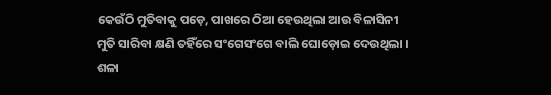କେଉଁଠି ମୁତିବାକୁ ପଡ଼େ, ପାଖରେ ଠିଆ ହେଉଥିଲା ଆଉ ବିଳାସିନୀ ମୁତି ସାରିବା କ୍ଷଣି ତହିଁରେ ସଂଗେସଂଗେ ବାଲି ଘୋଡ଼ୋଇ ଦେଉଥିଲା । ଶଳା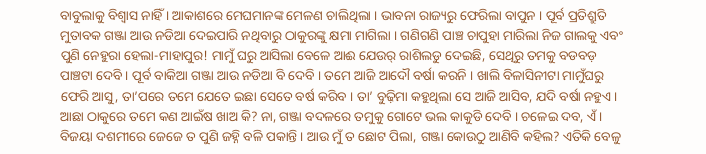ବାବୁଲାକୁ ବିଶ୍ୱାସ ନାହିଁ । ଆକାଶରେ ମେଘମାନଙ୍କ ମେଳଣ ଚାଲିଥିଲା । ଭାବନା ରାଜ୍ୟରୁ ଫେରିଲା ବାପୁନ । ପୂର୍ବ ପ୍ରତିଶ୍ରୁତି ମୁତାବକ ଗଞ୍ଜା ଆଉ ନଡିଆ ଦେଇପାରି ନଥିବାରୁ ଠାକୁରଙ୍କୁ କ୍ଷମା ମାଗିଲା । ଗଣିଗଣି ପାଞ୍ଚ ଚାପୁହା ମାରିଲା ନିଜ ଗାଲକୁ ଏବଂ ପୁଣି ନେହୁରା ହେଲା-ମାହାପୁର! ମାମୁଁ ଘରୁ ଆସିଲା ବେଳେ ଆଈ ଯେଉର୍ ରାଶିଲଡୁ ଦେଇଛି, ସେଥିରୁ ତମକୁ ବଡବଡ଼ ପାଞ୍ଚଟା ଦେବି । ପୂର୍ବ ବାକିଆ ଗଞ୍ଜା ଆଉ ନଡିଆ ବି ଦେବି । ତମେ ଆଜି ଆଦୌ ବର୍ଷା କରନି । ଖାଲି ବିଳାସିନୀଟା ମାମୁଁଘରୁ ଫେରି ଆସୁ, ତା’ପରେ ତମେ ଯେତେ ଇଛା ସେତେ ବର୍ଷ କରିବ । ତା’ ବୁଢ଼ିମା କହୁଥିଲା ସେ ଆଜି ଆସିବ, ଯଦି ବର୍ଷା ନହୁଏ । ଆଛା ଠାକୁରେ ତମେ କଣ ଆଇଁଷ ଖାଅ କି? ନା, ଗଞ୍ଜା ବଦଳରେ ତମୁକୁ ଗୋଟେ ଭଲ କାକୁଡି ଦେବି । ଚଳେଇ ଦବ, ଏଁ । ବିଜୟା ଦଶମୀରେ ଜେଜେ ତ ପୁଣି ଜହ୍ନି ବଳି ପକାନ୍ତି । ଆଉ ମୁଁ ତ ଛୋଟ ପିଲା, ଗଞ୍ଜା କୋଉଠୁ ଆଣିବି କହିଲ? ଏତିକି ବେଳୁ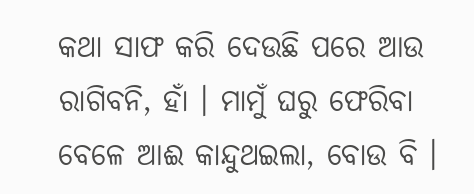କଥା ସାଫ କରି ଦେଉଛି ପରେ ଆଉ ରାଗିବନି, ହାଁ । ମାମୁଁ ଘରୁ ଫେରିବା ବେଳେ ଆଈ କାନ୍ଦୁଥଇଲା, ବୋଉ ବି ।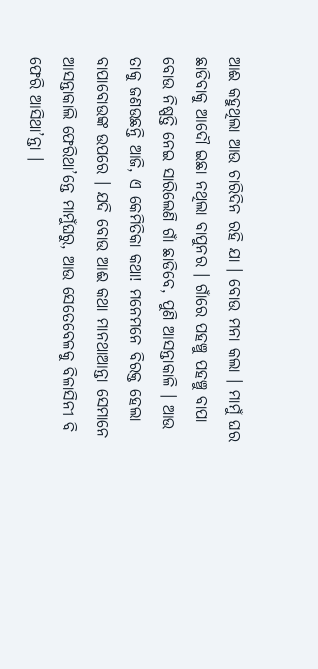ଆଈ କହୁଥିଲା ଆଉ ଚାରିଦିନ ରହି ଯା । ବୋଉ ମନା କଲା । ମାମୁଁ ଘର ଛାଡିବାକୁ ଆଦୌ ଇଛା ନଥିଲା ବାପୁନର । ଗାଁରେ ପହଞ୍ଚୁ ପହଞ୍ଚୁ ବାପା ବୋଉ ନିଷ୍ପତ୍ତି ନେଇ ସାରିଲେଣି ଗାଁ ଛାଡିବେ, ପୁଣି ଆସନ୍ତାକାଳି । ଆଉ ତାକୁ ଜଣଉଛନ୍ତି ଆଜି, ଏ କେମିତିକା କଥା! ମନେମନେ ବିରକ୍ତ ହେଲା ବାପାବୋଉଙ୍କ ଉପରେ । ଯଦି ବୋଉ ଆଈ କଥା ମାନଥାଆନ୍ତା ସେମାନେ ଆସନ୍ତାକାଲି ଫେରିଥା’ନ୍ତେ ମାମୁଁଘରୁ, ଆଉ ସେତେବେଳକୁ ବିଳାସିନୀ ବି ଫେରି ଆସିଥା’ନ୍ତା ।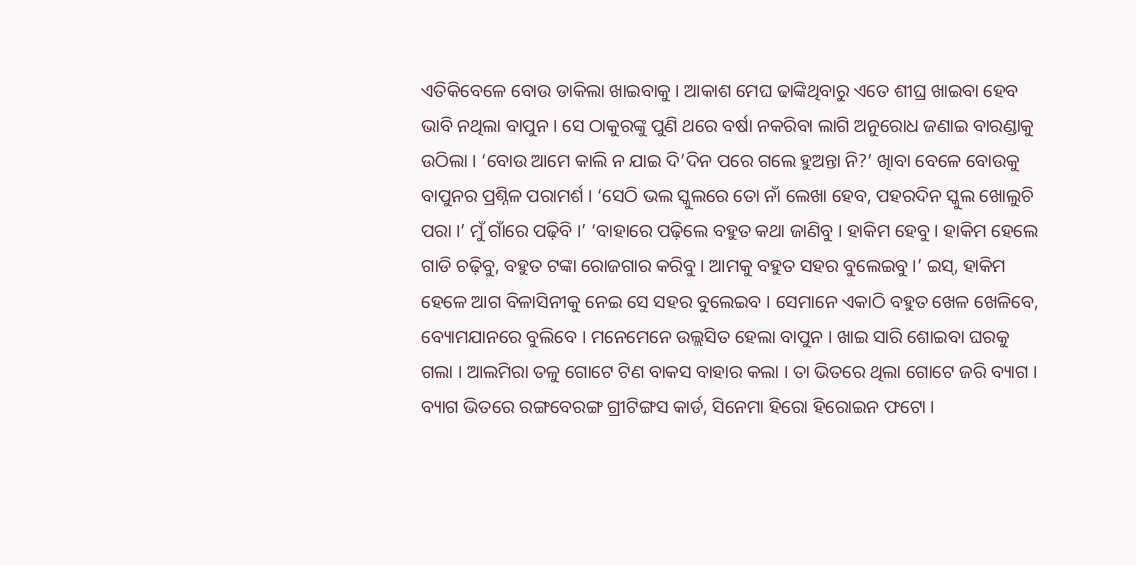ଏତିକିବେଳେ ବୋଉ ଡାକିଲା ଖାଇବାକୁ । ଆକାଶ ମେଘ ଢାଙ୍କିଥିବାରୁ ଏତେ ଶୀଘ୍ର ଖାଇବା ହେବ ଭାବି ନଥିଲା ବାପୁନ । ସେ ଠାକୁରଙ୍କୁ ପୁଣି ଥରେ ବର୍ଷା ନକରିବା ଲାଗି ଅନୁରୋଧ ଜଣାଇ ବାରଣ୍ଡାକୁ ଉଠିଲା । ‘ବୋଉ ଆମେ କାଲି ନ ଯାଇ ଦି’ଦିନ ପରେ ଗଲେ ହୁଅନ୍ତା ନି?’ ଖାିବା ବେଳେ ବୋଉକୁ ବାପୁନର ପ୍ରଶ୍ନିଳ ପରାମର୍ଶ । ‘ସେଠି ଭଲ ସ୍କୁଲରେ ତୋ ନାଁ ଲେଖା ହେବ, ପହରଦିନ ସ୍କୁଲ ଖୋଲୁଚି ପରା ।’ ମୁଁ ଗାଁରେ ପଢ଼ିବି ।’ ‘ବାହାରେ ପଢ଼ିଲେ ବହୁତ କଥା ଜାଣିବୁ । ହାକିମ ହେବୁ । ହାକିମ ହେଲେ ଗାଡି ଚଢ଼ିବୁ, ବହୁତ ଟଙ୍କା ରୋଜଗାର କରିବୁ । ଆମକୁ ବହୁତ ସହର ବୁଲେଇବୁ ।’ ଇସ୍, ହାକିମ ହେଳେ ଆଗ ବିଳାସିନୀକୁ ନେଇ ସେ ସହର ବୁଲେଇବ । ସେମାନେ ଏକାଠି ବହୁତ ଖେଳ ଖେଳିବେ, ବ୍ୟୋମଯାନରେ ବୁଲିବେ । ମନେମେନେ ଉଲ୍ଲସିତ ହେଲା ବାପୁନ । ଖାଇ ସାରି ଶୋଇବା ଘରକୁ ଗଲା । ଆଲମିରା ତଳୁ ଗୋଟେ ଟିଣ ବାକସ ବାହାର କଲା । ତା ଭିତରେ ଥିଲା ଗୋଟେ ଜରି ବ୍ୟାଗ । ବ୍ୟାଗ ଭିତରେ ରଙ୍ଗବେରଙ୍ଗ ଗ୍ରୀଟିଙ୍ଗସ କାର୍ଡ, ସିନେମା ହିରୋ ହିରୋଇନ ଫଟୋ ।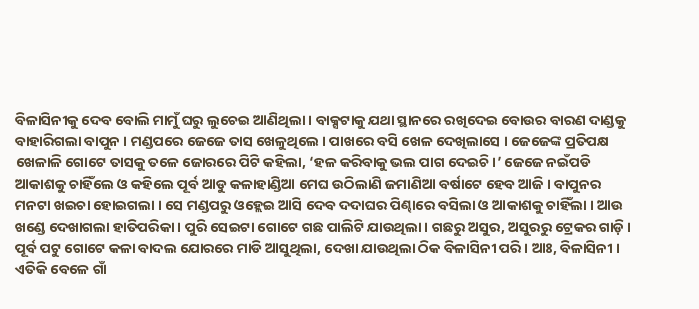ବିଳାସିନୀକୁ ଦେବ ବୋଲି ମାମୁଁ ଘରୁ ଲୁଚେଇ ଆଣିଥିଲା । ବାକ୍ସଟାକୁ ଯଥା ସ୍ଥାନରେ ରଖିଦେଇ ବୋଉର ବାରଣ ଦାଣ୍ଡକୁ ବାହାରିଗଲା ବାପୁନ । ମଣ୍ଡପରେ ଜେଜେ ତାସ ଖେଳୁଥିଲେ । ପାଖରେ ବସି ଖେଳ ଦେଖିଲାସେ । ଜେଜେଙ୍କ ପ୍ରତିପକ୍ଷ ଖେଳାଳି ଗୋଟେ ତାସକୁ ତଳେ ଜୋରରେ ପିଟି କହିଲା, ‘ହଳ କରିବାକୁ ଭଲ ପାଗ ଦେଇଚି ।’ ଜେଜେ ନଇଁପଡି ଆକାଶକୁ ଚାହିଁଲେ ଓ କହିଲେ ପୂର୍ବ ଆଡୁ କଳାହାଣ୍ଡିଆ ମେଘ ଉଠିଲାଣି ଜମାଣିଆ ବର୍ଷାଟେ ହେବ ଆଜି । ବାପୁନର ମନଟା ଖଇଚା ହୋଇଗଲା । ସେ ମଣ୍ଡପରୁ ଓହ୍ଲେଇ ଆସି ଦେବ ଦଦାଘର ପିଣ୍ଢାରେ ବସିଲା ଓ ଆକାଶକୁ ଚାହିଁଲା । ଆଉ ଖଣ୍ଡେ ଦେଖାଗଲା ହାତିପରିକା । ପୁରି ସେଇଟା ଗୋଟେ ଗଛ ପାଲିଟି ଯାଉଥିଲା । ଗଛରୁ ଅସୁର, ଅସୁରରୁ ଟ୍ରେକର ଗାଡ଼ି । ପୂର୍ବ ପଟୁ ଗୋଟେ କଳା ବାଦଲ ଯୋରରେ ମାଡି ଆସୁଥିଲା, ଦେଖା ଯାଉଥିଲା ଠିକ ବିଳାସିନୀ ପରି । ଆଃ, ବିଳାସିନୀ । ଏତିକି ବେଳେ ଗାଁ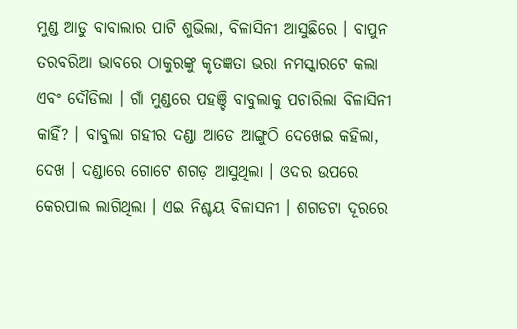ମୁଣ୍ଡ ଆଡୁ ବାବାଲାର ପାଟି ଶୁଭିଲା, ବିଳାସିନୀ ଆସୁଛିରେ । ବାପୁନ ତରବରିଆ ଭାବରେ ଠାକୁରଙ୍କୁ କୃତଜ୍ଞତା ଭରା ନମସ୍କାରଟେ କଲା ଏବଂ ଦୌଡିଲା । ଗାଁ ମୁଣ୍ଡରେ ପହଞ୍ଚି ବାବୁଲାକୁ ପଚାରିଲା ବିଳାସିନୀ କାହିଁ? । ବାବୁଲା ଗହୀର ଦଣ୍ଡା ଆଡେ ଆଙ୍ଗୁଠି ଦେଖେଇ କହିଲା, ଦେଖ । ଦଣ୍ଡାରେ ଗୋଟେ ଶଗଡ଼ ଆସୁଥିଲା । ଓଦର ଉପରେ କେରପାଲ ଲାଗିଥିଲା । ଏଇ ନିଶ୍ଚୟ ବିଳାସନୀ । ଶଗଡଟା ଦୂରରେ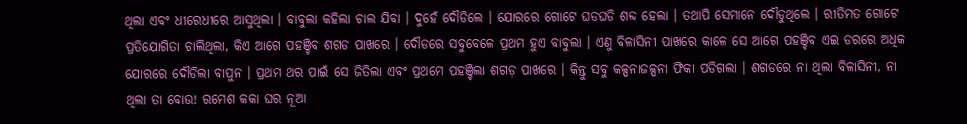ଥିଲା ଏବଂ ଧୀରେଧୀରେ ଆସୁଥିଲା । ବାବୁଲା କହିଲା ଚାଲ ଯିବା । ଦୁହେଁ ଦୌଡିଲେ । ଯୋରରେ ଗୋଟେ ଘଡଘଡି ଶବ୍ଦ ହେଲା । ତଥାପି ସେମାନେ ଦୌଡୁଥିଲେ । ରୀତିମତ ଗୋଟେ ପ୍ରତିଯୋଗିତା ଚାଲିଥିଲା, କିଏ ଆଗେ ପହଞ୍ଚିବ ଶଗଡ ପାଖରେ । ଦୌଡରେ ସବୁବେଳେ ପ୍ରଥମ ହୁଏ ବାବୁଲା । ଏଣୁ ବିଳାସିନୀ ପାଖରେ କାଳେ ସେ ଆଗେ ପହଞ୍ଚିବ ଏଇ ଡରରେ ଅଧିକ ଯୋରରେ ଦୌଡିଲା ବାପୁନ । ପ୍ରଥମ ଥର ପାଇଁ ସେ ଜିତିଲା ଏବଂ ପ୍ରଥମେ ପହଞ୍ଚିଲା ଶଗଡ଼ ପାଖରେ । କିନ୍ତୁ ସବୁ କଳ୍ପନାଜଳ୍ପନା ଫିକା ପଡିଗଲା । ଶଗଡରେ ନା ଥିଲା ବିଳାସିନୀ, ନା ଥିଲା ତା ବୋଉ! ରମେଶ କକା ଘର ନୂଆ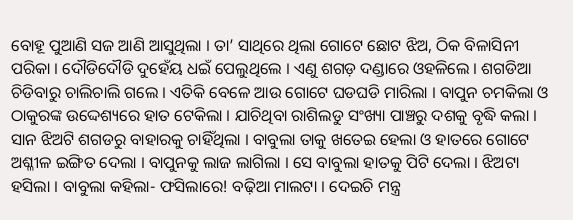ବୋହୂ ପୁଆଣି ସଜ ଆଣି ଆସୁଥିଲା । ତା’ ସାଥିରେ ଥିଲା ଗୋଟେ ଛୋଟ ଝିଅ, ଠିକ ବିଳାସିନୀ ପରିକା । ଦୌଡିଦୌଡି ଦୁହେଁୟ ଧଇଁ ପେଲୁଥିଲେ । ଏଣୁ ଶଗଡ଼ ଦଣ୍ଡାରେ ଓହଳିଲେ । ଶଗଡିଆ ଚିଡିବାରୁ ଚାଲିଚାଲି ଗଲେ । ଏତିକି ବେଳେ ଆଉ ଗୋଟେ ଘଡଘଡି ମାରିଲା । ବାପୁନ ଚମକିଲା ଓ ଠାକୁରଙ୍କ ଉଦ୍ଦେଶ୍ୟରେ ହାତ ଟେକିଲା । ଯାଚିଥିବା ରାଶିଲଡୁ ସଂଖ୍ୟା ପାଞ୍ଚରୁ ଦଶକୁ ବୃଦ୍ଧି କଲା । ସାନ ଝିଅଟି ଶଗଡରୁ ବାହାରକୁ ଚାହିଁଥିଲା । ବାବୁଲା ତାକୁ ଖତେଇ ହେଲା ଓ ହାତରେ ଗୋଟେ ଅଶ୍ଳୀଳ ଇଙ୍ଗିତ ଦେଲା । ବାପୁନକୁ ଲାଜ ଲାଗିଲା । ସେ ବାବୁଲା ହାତକୁ ପିଟି ଦେଲା । ଝିଅଟା ହସିଲା । ବାବୁଲା କହିଲା- ଫସିଲାରେ! ବଢ଼ିଆ ମାଲଟା । ଦେଇଚି ମନ୍ତ୍ର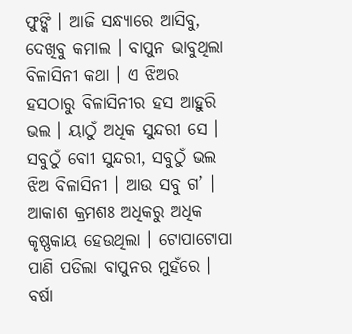ଫୁଙ୍କି । ଆଜି ସନ୍ଧ୍ୟାରେ ଆସିବୁ, ଦେଖିବୁ କମାଲ । ବାପୁନ ଭାବୁଥିଲା ବିଳାସିନୀ କଥା । ଏ ଝିଅର ହସଠାରୁ ବିଳାସିନୀର ହସ ଆହୁରି ଭଲ । ୟାଠୁଁ ଅଧିକ ସୁନ୍ଦରୀ ସେ । ସବୁଠୁଁ ବୋୀ ସୁନ୍ଦରୀ, ସବୁଠୁଁ ଭଲ ଝିଅ ବିଳାସିନୀ । ଆଉ ସବୁ ଗ’ । ଆକାଶ କ୍ରମଶଃ ଅଧିକରୁ ଅଧିକ କୃଷ୍ଣକାୟ ହେଉଥିଲା । ଟୋପାଟୋପା ପାଣି ପଡିଲା ବାପୁନର ମୁହଁରେ । ବର୍ଷା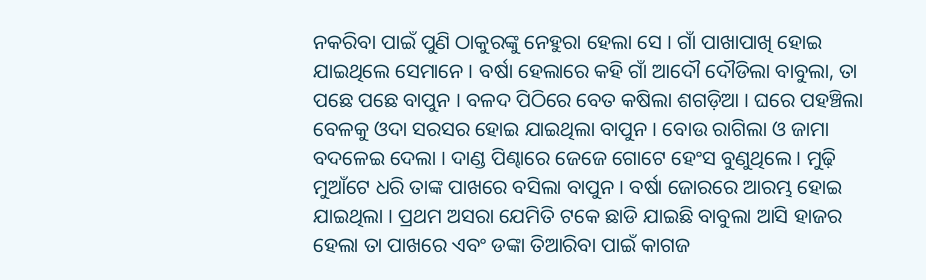ନକରିବା ପାଇଁ ପୁଣି ଠାକୁରଙ୍କୁ ନେହୁରା ହେଲା ସେ । ଗାଁ ପାଖାପାଖି ହୋଇ ଯାଇଥିଲେ ସେମାନେ । ବର୍ଷା ହେଲାରେ କହି ଗାଁ ଆଦୌ ଦୌଡିଲା ବାବୁଲା, ତା ପଛେ ପଛେ ବାପୁନ । ବଳଦ ପିଠିରେ ବେତ କଷିଲା ଶଗଡ଼ିଆ । ଘରେ ପହଞ୍ଚିଲା ବେଳକୁ ଓଦା ସରସର ହୋଇ ଯାଇଥିଲା ବାପୁନ । ବୋଉ ରାଗିଲା ଓ ଜାମା ବଦଳେଇ ଦେଲା । ଦାଣ୍ଡ ପିଣ୍ଢାରେ ଜେଜେ ଗୋଟେ ହେଂସ ବୁଣୁଥିଲେ । ମୁଢ଼ି ମୁଆଁଟେ ଧରି ତାଙ୍କ ପାଖରେ ବସିଲା ବାପୁନ । ବର୍ଷା ଜୋରରେ ଆରମ୍ଭ ହୋଇ ଯାଇଥିଲା । ପ୍ରଥମ ଅସରା ଯେମିତି ଟକେ ଛାଡି ଯାଇଛି ବାବୁଲା ଆସି ହାଜର ହେଲା ତା ପାଖରେ ଏବଂ ଡଙ୍କା ତିଆରିବା ପାଇଁ କାଗଜ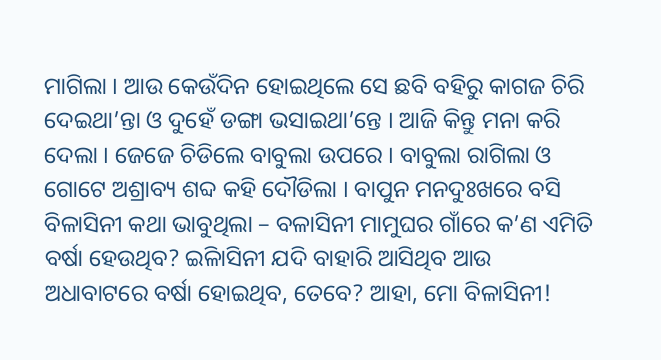ମାଗିଲା । ଆଉ କେଉଁଦିନ ହୋଇଥିଲେ ସେ ଛବି ବହିରୁ କାଗଜ ଚିରି ଦେଇଥା’ନ୍ତା ଓ ଦୁହେଁ ଡଙ୍ଗା ଭସାଇଥା’ନ୍ତେ । ଆଜି କିନ୍ତୁ ମନା କରି ଦେଲା । ଜେଜେ ଚିଡିଲେ ବାବୁଲା ଉପରେ । ବାବୁଲା ରାଗିଲା ଓ ଗୋଟେ ଅଶ୍ରାବ୍ୟ ଶବ୍ଦ କହି ଦୌଡିଲା । ବାପୁନ ମନଦୁଃଖରେ ବସି ବିଳାସିନୀ କଥା ଭାବୁଥିଲା – ବଳାସିନୀ ମାମୁଘର ଗାଁରେ କ’ଣ ଏମିତି ବର୍ଷା ହେଉଥିବ? ଇିଳାସିନୀ ଯଦି ବାହାରି ଆସିଥିବ ଆଉ ଅଧାବାଟରେ ବର୍ଷା ହୋଇଥିବ, ତେବେ? ଆହା, ମୋ ବିଳାସିନୀ!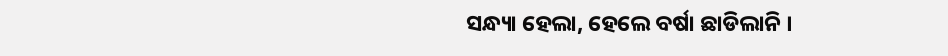ସନ୍ଧ୍ୟା ହେଲା, ହେଲେ ବର୍ଷା ଛାଡିଲାନି ।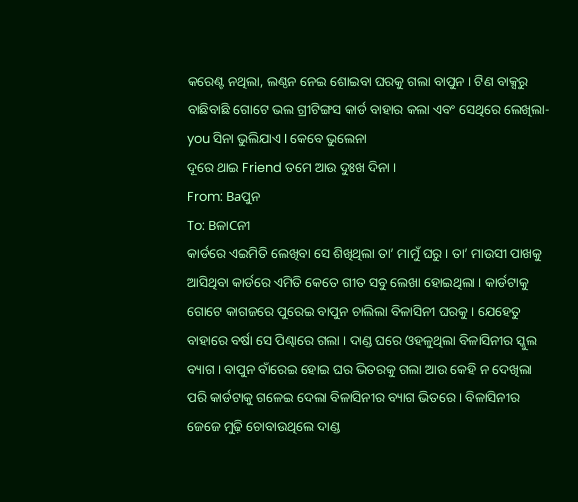କରେଣ୍ଟ ନଥିଲା, ଲଣ୍ଠନ ନେଇ ଶୋଇବା ଘରକୁ ଗଲା ବାପୁନ । ଟିଣ ବାକ୍ସରୁ ବାଛିବାଛି ଗୋଟେ ଭଲ ଗ୍ରୀଟିଙ୍ଗସ କାର୍ଡ ବାହାର କଲା ଏବଂ ସେଥିରେ ଲେଖିଲା-
you ସିନା ଭୁଲିଯାଏ I କେବେ ଭୁଲେନା
ଦୂରେ ଥାଇ Friend ତମେ ଆଉ ଦୁଃଖ ଦିନା ।
From: Baପୁନ
To: BଳାCନୀ
କାର୍ଡରେ ଏଇମିତି ଲେଖିବା ସେ ଶିଖିଥିଲା ତା’ ମାମୁଁ ଘରୁ । ତା’ ମାଉସୀ ପାଖକୁ ଆସିଥିବା କାର୍ଡରେ ଏମିତି କେତେ ଗୀତ ସବୁ ଲେଖା ହୋଇଥିଲା । କାର୍ଡଟାକୁ ଗୋଟେ କାଗଜରେ ପୁରେଇ ବାପୁନ ଚାଲିଲା ବିଳାସିନୀ ଘରକୁ । ଯେହେତୁ ବାହାରେ ବର୍ଷା ସେ ପିଣ୍ଢାରେ ଗଲା । ଦାଣ୍ଡ ଘରେ ଓହଳୁଥିଲା ବିଳାସିନୀର ସ୍କୁଲ ବ୍ୟାଗ । ବାପୁନ ବାଁରେଇ ହୋଇ ଘର ଭିତରକୁ ଗଲା ଆଉ କେହି ନ ଦେଖିଲା ପରି କାର୍ଡଟାକୁ ଗଳେଇ ଦେଲା ବିଳାସିନୀର ବ୍ୟାଗ ଭିତରେ । ବିଳାସିନୀର ଜେଜେ ମୁଢ଼ି ଚୋବାଉଥିଲେ ଦାଣ୍ଡ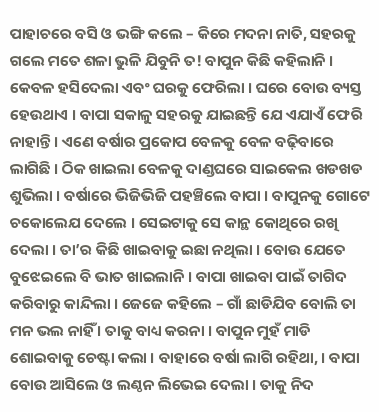ପାହାଚରେ ବସି ଓ ଭଙ୍ଗି କଲେ – କିରେ ମଦନା ନାତି, ସହରକୁ ଗଲେ ମତେ ଶଳା ଭୁଳି ଯିବୁନି ତ! ବାପୁନ କିଛି କହିଲାନି । କେବଳ ହସିଦେଲା ଏବଂ ଘରକୁ ଫେରିଲା । ଘରେ ବୋଉ ବ୍ୟସ୍ତ ହେଉଥାଏ । ବାପା ସକାଳୁ ସହରକୁ ଯାଇଛନ୍ତି ଯେ ଏଯାଏଁ ଫେରି ନାହାନ୍ତି । ଏଣେ ବର୍ଷାର ପ୍ରକୋପ ବେଳକୁ ବେଳ ବଢ଼ିବାରେ ଲାଗିଛି । ଠିକ ଖାଇଲା ବେଳକୁ ଦାଣ୍ଡଘରେ ସାଇକେଲ ଖଡଖଡ ଶୁଭିଲା । ବର୍ଷାରେ ଭିଜିଭିଜି ପହଞ୍ଚିଲେ ବାପା । ବାପୁନକୁ ଗୋଟେ ଚକୋଲେଯ ଦେଲେ । ସେଇଟାକୁ ସେ କାନ୍ଥ କୋଥିରେ ରଖି ଦେଲା । ତା’ର କିଛି ଖାଇବାକୁ ଇଛା ନଥିଲା । ବୋଉ ଯେତେ ବୁଝେଇଲେ ବି ଭାତ ଖାଇଲାନି । ବାପା ଖାଇବା ପାଇଁ ତାଗିଦ କରିବାରୁ କାନ୍ଦିଲା । ଜେଜେ କହିଲେ – ଗାଁ ଛାଡିଯିବ ବୋଲି ତା ମନ ଭଲ ନାହିଁ । ତାକୁ ବାଧ୍ୟ କରନା । ବାପୁନ ମୁହଁ ମାଡି ଶୋଇବାକୁ ଚେଷ୍ଟା କଲା । ବାହାରେ ବର୍ଷା ଲାଗି ରହିଥା, । ବାପା ବୋଉ ଆସିଲେ ଓ ଲଣ୍ଠନ ଲିଭେଇ ଦେଲା । ତାକୁ ନିଦ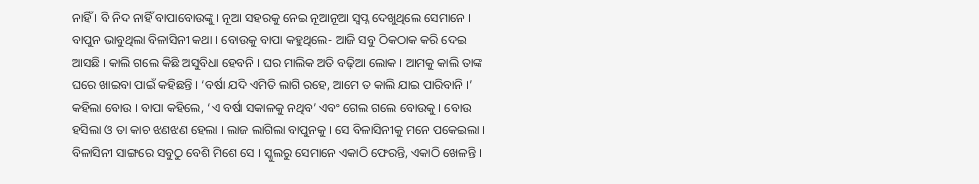ନାହିଁ । ବି ନିଦ ନାହିଁ ବାପାବୋଉଙ୍କୁ । ନୂଆ ସହରକୁ ନେଇ ନୂଆନୂଆ ସ୍ୱପ୍ନ ଦେଖୁଥିଲେ ସେମାନେ । ବାପୁନ ଭାବୁଥିଲା ବିଳାସିନୀ କଥା । ବୋଉକୁ ବାପା କହୁଥିଲେ- ଆଜି ସବୁ ଠିକଠାକ କରି ଦେଇ ଆସଛି । କାଲି ଗଲେ କିଛି ଅସୁବିଧା ହେବନି । ଘର ମାଲିକ ଅତି ବଢ଼ିଆ ଲୋକ । ଆମକୁ କାଲି ତାଙ୍କ ଘରେ ଖାଇବା ପାଇଁ କହିଛନ୍ତି । ‘ବର୍ଷା ଯଦି ଏମିତି ଲାଗି ରହେ, ଆମେ ତ କାଲି ଯାଇ ପାରିବାନି ।’ କହିଲା ବୋଉ । ବାପା କହିଲେ, ‘ଏ ବର୍ଷା ସକାଳକୁ ନଥିବ’ ଏବଂ ଗେଲ ଗଲେ ବୋଉକୁ । ବୋଉ ହସିଲା ଓ ତା କାଚ ଝଣଝଣ ହେଲା । ଲାଜ ଲାଗିଲା ବାପୁନକୁ । ସେ ବିଳାସିନୀକୁ ମନେ ପକେଇଲା । ବିଳାସିନୀ ସାଙ୍ଗରେ ସବୁଠୁ ବେଶି ମିଶେ ସେ । ସ୍କୁଲରୁ ସେମାନେ ଏକାଠି ଫେରନ୍ତି, ଏକାଠି ଖେଳନ୍ତି ।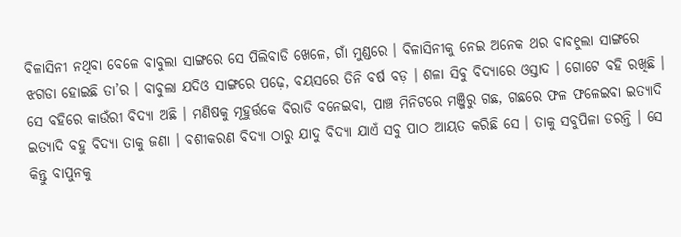ବିଳାସିନୀ ନଥିବା ବେଳେ ବାବୁଲା ସାଙ୍ଗରେ ସେ ପିଲିବାଡି ଖେଳେ, ଗାଁ ମୁଣ୍ଡରେ । ବିଳାସିନୀକୁ ନେଇ ଅନେକ ଥର ବାବ୧ୁଲା ସାଙ୍ଗରେ ଝଗଡା ହୋଇଛି ତା’ର । ବାବୁଲା ଯଦିଓ ସାଙ୍ଗରେ ପଢ଼େ, ବୟସରେ ତିନି ବର୍ଷ ବଡ଼ । ଶଳା ସିବୁ ବିଦ୍ୟାରେ ଓସ୍ତାଦ । ଗୋଟେ ବହି ରଖିଛି । ସେ ବହିରେ କାଉଁରୀ ବିଦ୍ୟା ଅଛି । ମଣିଷକୁ ମୂହୁର୍ତ୍ତକେ ବିରାଡି ବନେଇବା, ପାଞ୍ଚ ମିନିଟରେ ମଞ୍ଜିରୁ ଗଛ, ଗଛରେ ଫଳ ଫଳେଇବା ଇତ୍ୟାଦି ଇତ୍ୟାଦି ବହୁ ବିଦ୍ୟା ତାକୁ ଜଣା । ବଶୀକରଣ ବିଦ୍ୟା ଠାରୁ ଯାଦୁ ବିଦ୍ୟା ଯାଏଁ ସବୁ ପାଠ ଆୟତ କରିଛି ସେ । ତାକୁ ସବୁପିଳା ଡରନ୍ତି । ସେ କିନ୍ତୁ ବାପୁନକୁ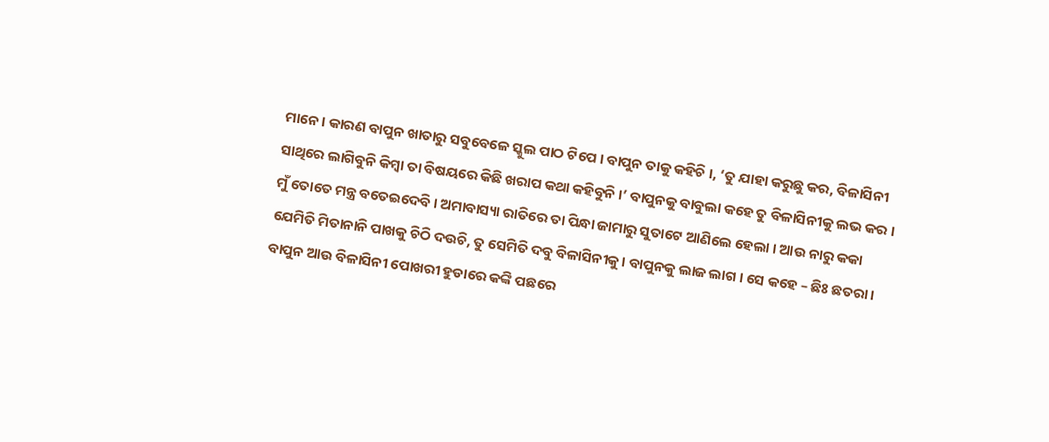ମାନେ । କାରଣ ବାପୁନ ଖାତାରୁ ସବୁବେଳେ ସ୍କୁଲ ପାଠ ଟିପେ । ବାପୁନ ତାକୁ କହିଚି ।, ‘ତୁ ଯାହା କରୁଛୁ କର, ବିଳାସିନୀ ସାଥିରେ ଲାଗିବୁନି କିମ୍ବା ତା ବିଷୟରେ କିଛି ଖରାପ କଥା କହିବୁନି ।’ ବାପୁନକୁ ବାବୁଲା କହେ ତୁ ବିଳାସିନୀକୁ ଲଭ କର । ମୁଁ ତୋତେ ମନ୍ତ୍ର ବତେଇଦେବି । ଅମାବାସ୍ୟା ରାତିରେ ତା ପିନ୍ଧା ଜାମାରୁ ସୁତାଟେ ଆଣିଲେ ହେଲା । ଆଉ ନାରୁ କକା ଯେମିତି ମିତାନାନି ପାଖକୁ ଚିଠି ଦଉଚି, ତୁ ସେମିତି ଦବୁ ବିଳାସିନୀକୁ । ବାପୁନକୁ ଲାଜ ଲାଗ । ସେ କହେ – ଛିଃ ଛତରା । ବାପୁନ ଆଉ ବିଳାସିନୀ ପୋଖରୀ ହୁଡାରେ କଙ୍କି ପଛରେ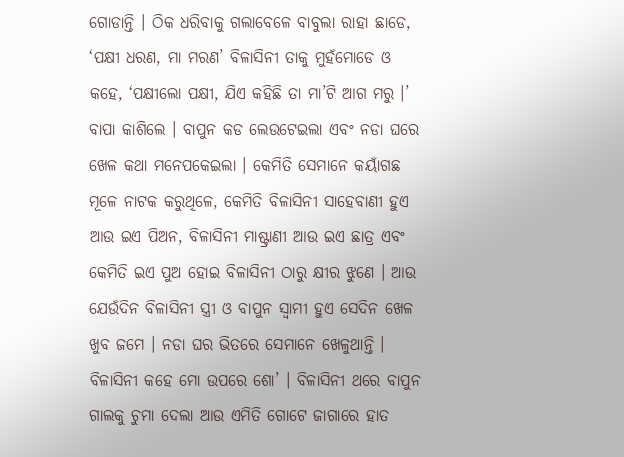ଗୋଡାନ୍ତି । ଠିକ ଧରିବାକୁ ଗଲାବେଳେ ବାବୁଲା ରାହା ଛାଡେ, ‘ପକ୍ଷୀ ଧରଣ, ମା ମରଣ’ ବିଳାସିନୀ ତାକୁ ମୁହଁମୋଡେ ଓ କହେ, ‘ପକ୍ଷୀଲୋ ପକ୍ଷୀ, ଯିଏ କହିଛି ତା ମା’ଟି ଆଗ ମରୁ ।’ ବାପା କାଶିଲେ । ବାପୁନ କଡ ଲେଉଟେଇଲା ଏବଂ ନଡା ଘରେ ଖେଳ କଥା ମନେପକେଇଲା । କେମିତି ସେମାନେ କୟାଁଗଛ ମୂଳେ ନାଟକ କରୁଥିଳେ, କେମିତି ବିଳାସିନୀ ସାହେବାଣୀ ହୁଏ ଆଉ ଇଏ ପିଅନ, ବିଳାସିନୀ ମାଷ୍ଟ୍ରାଣୀ ଆଉ ଇଏ ଛାତ୍ର ଏବଂ କେମିତି ଇଏ ପୁଅ ହୋଇ ବିଳାସିନୀ ଠାରୁ କ୍ଷୀର ଝୁଣେ । ଆଉ ଯେଉଁଦିନ ବିଳାସିନୀ ସ୍ତ୍ରୀ ଓ ବାପୁନ ସ୍ୱାମୀ ହୁଏ ସେଦିନ ଖେଳ ଖୁବ ଜମେ । ନଡା ଘର ଭିତରେ ସେମାନେ ଖେଳୁଥାନ୍ତି । ବିଳାସିନୀ କହେ ମୋ ଉପରେ ଶୋ’ । ବିଳାସିନୀ ଥରେ ବାପୁନ ଗାଲକୁ ଚୁମା ଦେଲା ଆଉ ଏମିତି ଗୋଟେ ଜାଗାରେ ହାତ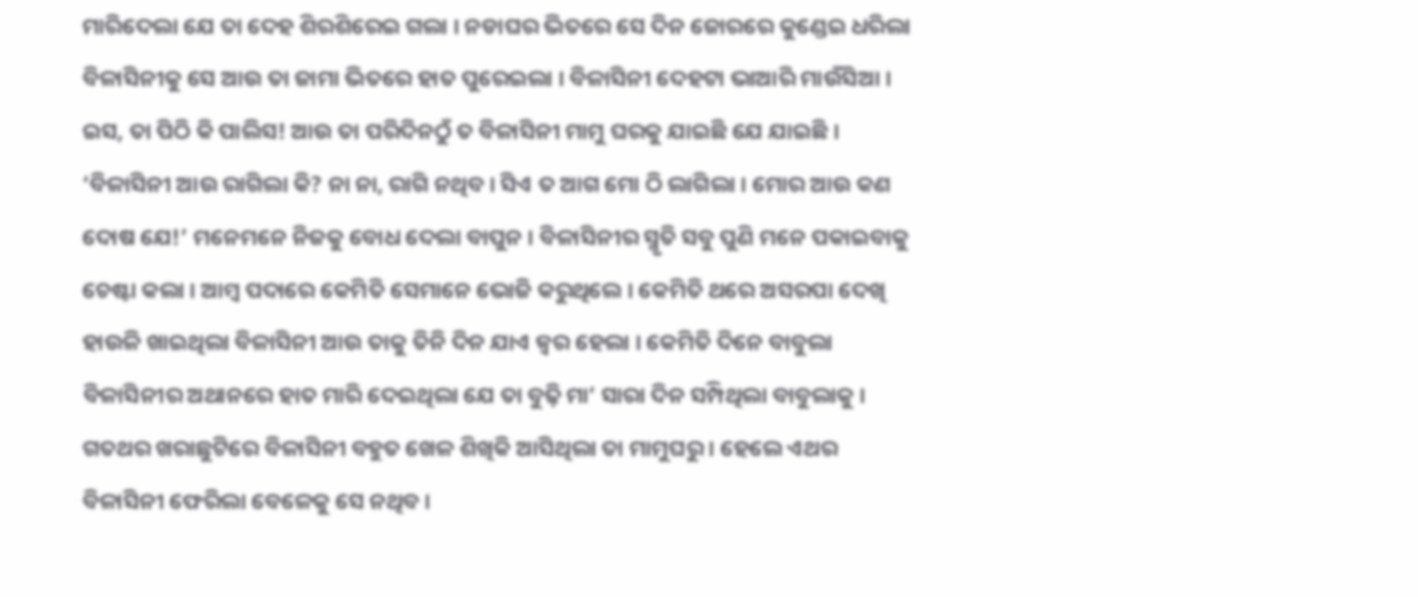ମାରିଦେଲା ଯେ ତା ଦେହ ଶିରଶିରେଇ ଗଲା । ନଡାଘର ଭିତରେ ସେ ଦିନ ଜୋରରେ କୁଣ୍ଡେଇ ଧରିଲା ବିଳାସିନୀକୁ ସେ ଆଉ ତା ଜାମା ଭିତରେ ହାତ ପୁରେଇଲା । ବିଳାସିନୀ ଦେହଟା ଭାଆରି ମାଉଁସିଆ । ଇସ, ତା ପିଠି କି ପାଲିସ! ଆଉ ତା ପରିଦିନଠୁଁ ତ ବିଳାସିନୀ ମାମୁ ଘରକୁ ଯାଇଛି ଯେ ଯାଇଛି । ‘ବିଳାସିନୀ ଆଉ ରାଗିଲା କି? ନା ନା, ରାଗି ନଥିବ । ସିଏ ତ ଆଗ ମୋ ଠି ଲାଗିଲା । ମୋର ଆଉ କଣ ଦୋଷ ଯେ!’ ମନେମନେ ନିଜକୁ ବୋଧ ଦେଲା ବାପୁନ । ବିଳାସିନୀର ସ୍ମୃତି ସବୁ ପୁଣି ମନେ ପକାଇବାକୁ ଚେଷ୍ଟା କଲା । ଆମ୍ବ ପଦାରେ କେମିତି ସେମାନେ ଭୋଜି କରୁଥିଲେ । କେମିତି ଥରେ ଅସରପା ଦେଖି ହାଉଳି ଖାଇଥିଲା ବିଳାସିନୀ ଆଉ ତାକୁ ତିନି ଦିନ ଯାଏ ଜ୍ୱର ହେଲା । କେମିତି ଦିନେ ବାବୁଲା ବିଳାସିନୀର ଅଥାନରେ ହାତ ମାରି ଦେଇଥିଲା ଯେ ତା ବୁଢ଼ି ମା’ ସାରା ଦିନ ସମ୍ପିଥିଲା ବାବୁଲାକୁ । ଗତଥର ଖରାଛୁଟିରେ ବିଳାସିନୀ ବହୁତ ଖେଳ ଶିଖିକି ଆସିଥିଲା ତା ମାମୁଘରୁ । ହେଲେ ଏଥର ବିଳାସିନୀ ଫେରିଲା ବେଳେକୁ ସେ ନଥିବ ।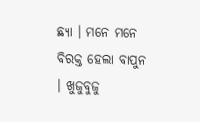ଛ୍ୟା । ମନେ ମନେ ବିରକ୍ତ ହେଲା ବାପୁନ । ଖୁଜୁବୁଜୁ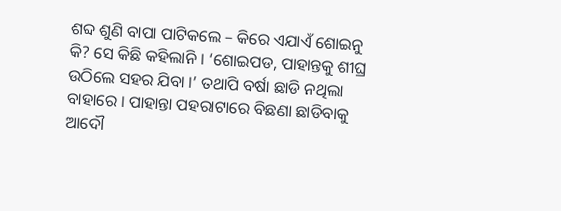ଶବ୍ଦ ଶୁଣି ବାପା ପାଟିକଲେ – କିରେ ଏଯାଏଁ ଶୋଇନୁ କି? ସେ କିଛି କହିଲାନି । ‘ଶୋଇପଡ, ପାହାନ୍ତକୁ ଶୀଘ୍ର ଉଠିଲେ ସହର ଯିବା ।’ ତଥାପି ବର୍ଷା ଛାଡି ନଥିଲା ବାହାରେ । ପାହାନ୍ତା ପହରାଟାରେ ବିଛଣା ଛାଡିବାକୁ ଆଦୌ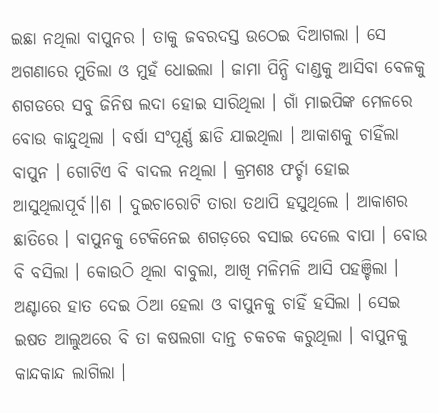ଇଛା ନଥିଲା ବାପୁନର । ତାକୁ ଜବରଦସ୍ତ ଉଠେଇ ଦିଆଗଲା । ସେ ଅଗଣାରେ ମୁତିଲା ଓ ମୁହଁ ଧୋଇଲା । ଜାମା ପିନ୍ଧି ଦାଣ୍ଡକୁ ଆସିବା ବେଳକୁ ଶଗଡରେ ସବୁ ଜିନିଷ ଲଦା ହୋଇ ସାରିଥିଲା । ଗାଁ ମାଇପିଙ୍କ ମେଳରେ ବୋଉ କାନ୍ଦୁଥିଲା । ବର୍ଷା ସଂପୂର୍ଣ୍ଣ ଛାଡି ଯାଇଥିଲା । ଆକାଶକୁ ଚାହିଁଲା ବାପୁନ । ଗୋଟିଏ ବି ବାଦଲ ନଥିଲା । କ୍ରମଶଃ ଫର୍ଚ୍ଚା ହୋଇ ଆସୁଥିଲାପୂର୍ବ।।ଶ । ଦୁଇଚାରୋଟି ତାରା ତଥାପି ହସୁଥିଲେ । ଆକାଶର ଛାତିରେ । ବାପୁନକୁ ଟେକିନେଇ ଶଗଡ଼ରେ ବସାଇ ଦେଲେ ବାପା । ବୋଉ ବି ବସିଲା । କୋଉଠି ଥିଲା ବାବୁଲା, ଆଖି ମଳିମଳି ଆସି ପହଞ୍ଚିଲା । ଅଣ୍ଟାରେ ହାତ ଦେଇ ଠିଆ ହେଲା ଓ ବାପୁନକୁ ଚାହିଁ ହସିଲା । ସେଇ ଇଷତ ଆଲୁଅରେ ବି ତା କଷଲଗା ଦାନ୍ତ ଚକଚକ କରୁଥିଲା । ବାପୁନକୁ କାନ୍ଦକାନ୍ଦ ଲାଗିଲା ।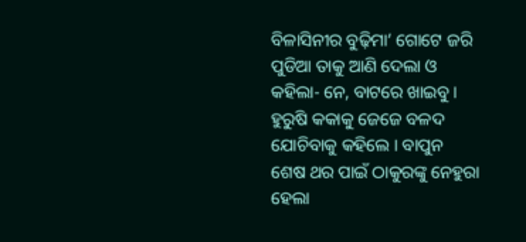ବିଳାସିନୀର ବୁଢ଼ିମା’ ଗୋଟେ ଜରି ପୁଡିଆ ତାକୁ ଆଣି ଦେଲା ଓ କହିଲା- ନେ, ବାଟରେ ଖାଇବୁ । ହୁରୁଷି କକାକୁ ଜେଜେ ବଳଦ ଯୋଚିବାକୁ କହିଲେ । ବାପୁନ ଶେଷ ଥର ପାଇଁ ଠାକୁରଙ୍କୁ ନେହୁରା ହେଲା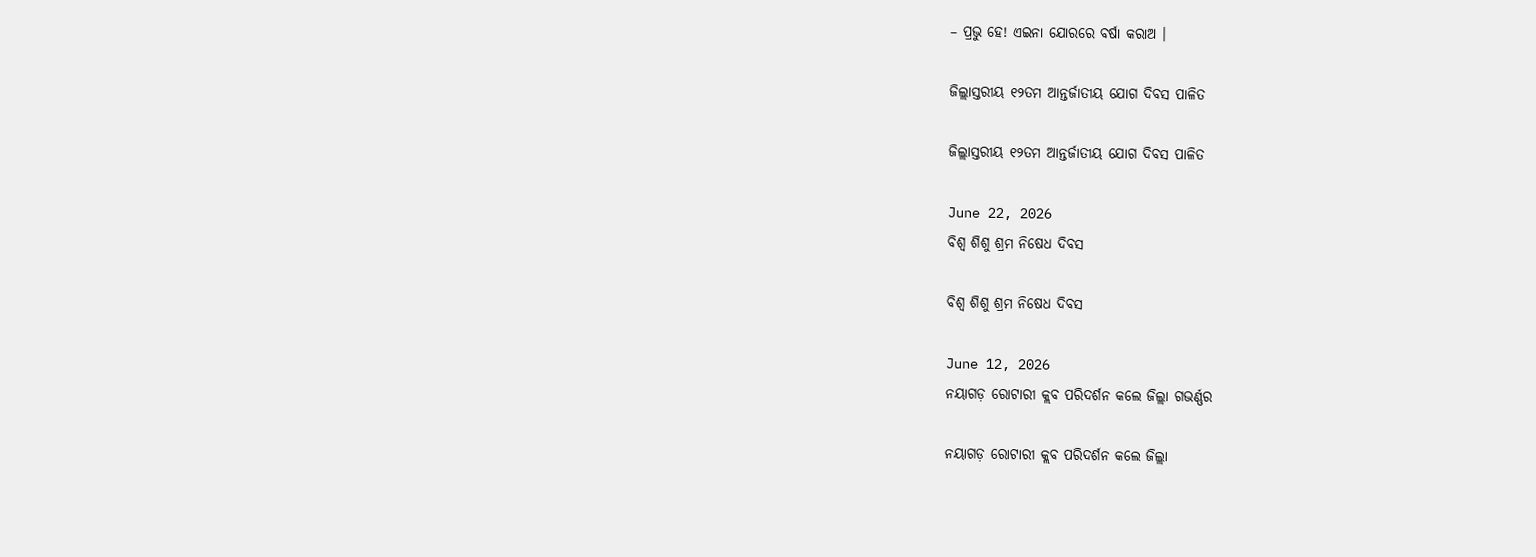– ପ୍ରଭୁ ହେ! ଏଇନା ଯୋରରେ ବର୍ଷା କରାଅ ।

ଜିଲ୍ଲାସ୍ତରୀୟ ୧୨ତମ ଆନ୍ତର୍ଜାତୀୟ ଯୋଗ ଦିବସ ପାଳିତ

ଜିଲ୍ଲାସ୍ତରୀୟ ୧୨ତମ ଆନ୍ତର୍ଜାତୀୟ ଯୋଗ ଦିବସ ପାଳିତ

June 22, 2026
ବିଶ୍ୱ ଶିଶୁ ଶ୍ରମ ନିଷେଧ ଦିବସ

ବିଶ୍ୱ ଶିଶୁ ଶ୍ରମ ନିଷେଧ ଦିବସ

June 12, 2026
ନୟାଗଡ଼ ରୋଟାରୀ କ୍ଲବ ପରିଦର୍ଶନ କଲେ ଜିଲ୍ଲା ଗଭର୍ଣ୍ଣର

ନୟାଗଡ଼ ରୋଟାରୀ କ୍ଲବ ପରିଦର୍ଶନ କଲେ ଜିଲ୍ଲା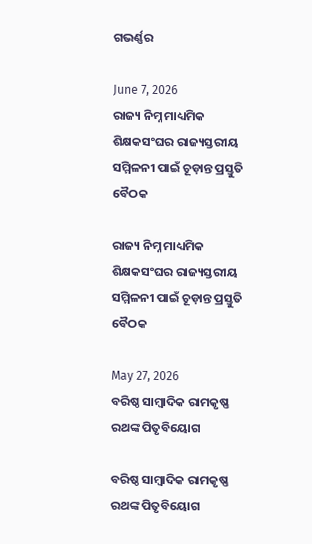ଗଭର୍ଣ୍ଣର

June 7, 2026
ରାଜ୍ୟ ନିମ୍ନ ମାଧ୍ୟମିକ ଶିକ୍ଷକସଂଘର ରାଜ୍ୟସ୍ତରୀୟ ସମ୍ମିଳନୀ ପାଇଁ ଚୂଡ଼ାନ୍ତ ପ୍ରସ୍ତୁତି ବୈଠକ

ରାଜ୍ୟ ନିମ୍ନ ମାଧ୍ୟମିକ ଶିକ୍ଷକସଂଘର ରାଜ୍ୟସ୍ତରୀୟ ସମ୍ମିଳନୀ ପାଇଁ ଚୂଡ଼ାନ୍ତ ପ୍ରସ୍ତୁତି ବୈଠକ

May 27, 2026
ବରିଷ୍ଠ ସାମ୍ବାଦିକ ରାମକୃଷ୍ଣ ରଥଙ୍କ ପିତୃବିୟୋଗ

ବରିଷ୍ଠ ସାମ୍ବାଦିକ ରାମକୃଷ୍ଣ ରଥଙ୍କ ପିତୃବିୟୋଗ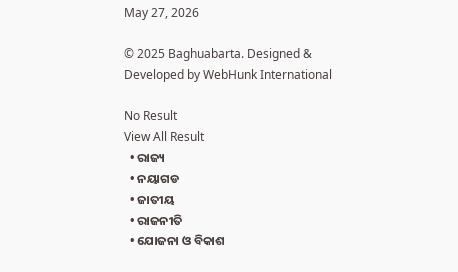May 27, 2026

© 2025 Baghuabarta. Designed & Developed by WebHunk International

No Result
View All Result
  • ରାଜ୍ୟ
  • ନୟାଗଡ
  • ଜାତୀୟ
  • ରାଜନୀତି
  • ଯୋଜନା ଓ ବିକାଶ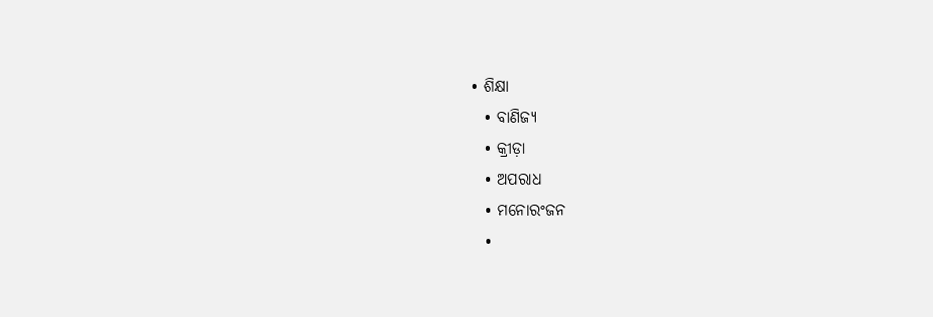• ଶିକ୍ଷା
  • ବାଣିଜ୍ୟ
  • କ୍ରୀଡ଼ା
  • ଅପରାଧ
  • ମନୋରଂଜନ
  •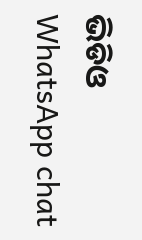ଭିଡିଓ
WhatsApp chat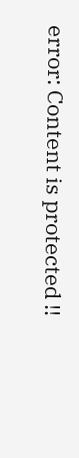error: Content is protected !!